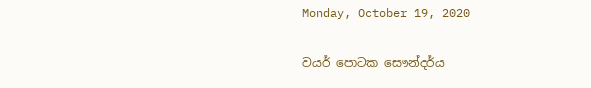Monday, October 19, 2020

වයර් පොටක සෞන්දර්ය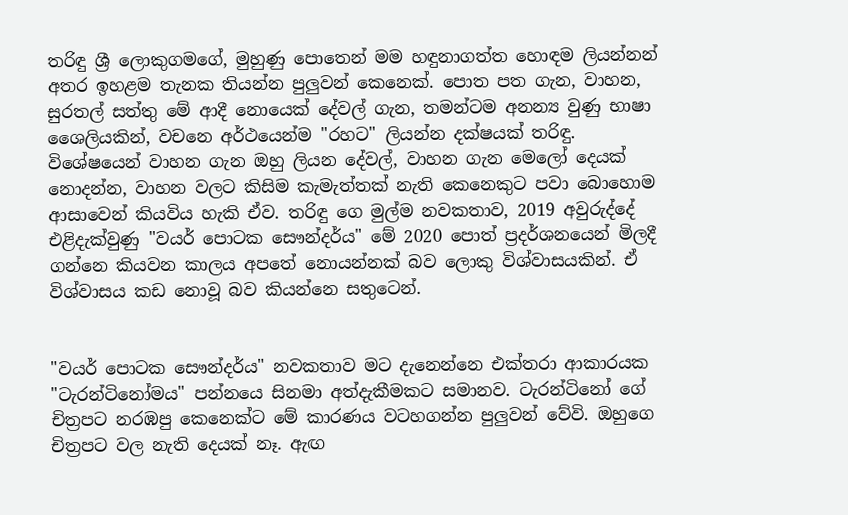තරිඳු ශ්‍රී ලොකුගමගේ, මුහුණු පොතෙන් මම හඳුනාගත්ත හොඳම ලියන්නන් අතර ඉහළම තැනක තියන්න පුලුවන් කෙනෙක්. පොත පත ගැන, වාහන, සුරතල් සත්තු මේ ආදී නොයෙක් දේවල් ගැන, තමන්ටම අනන්‍ය වුණු භාෂා ශෛලියකින්, වචනෙ අර්ථයෙන්ම "රහට" ලියන්න දක්ෂයක් තරිඳු. විශේෂයෙන් වාහන ගැන ඔහු ලියන දේවල්, වාහන ගැන මෙලෝ දෙයක් නොදන්න, වාහන වලට කිසිම කැමැත්තක් නැති කෙනෙකුට පවා බොහොම ආසාවෙන් කියවිය හැකි ඒව. තරිඳු ගෙ මුල්ම නවකතාව, 2019 අවුරුද්දේ එළිදැක්වුණු "වයර් පොටක සෞන්දර්ය" මේ 2020 පොත් ප්‍රදර්ශනයෙන් මිලදී ගන්නෙ කියවන කාලය අපතේ නොයන්නක් බව ලොකු විශ්වාසයකින්. ඒ විශ්වාසය කඩ නොවූ බව කියන්නෙ සතුටෙන්.


"වයර් පොටක සෞන්දර්ය" නවකතාව මට දැනෙන්නෙ එක්තරා ආකාරයක "ටැරන්ටිනෝමය" පන්නයෙ සිනමා අත්දැකීමකට සමානව. ටැරන්ටිනෝ ගේ චිත්‍රපට නරඹපු කෙනෙක්ට මේ කාරණය වටහගන්න පුලුවන් වේවි. ඔහුගෙ චිත්‍රපට වල නැති දෙයක් නෑ. ඇඟ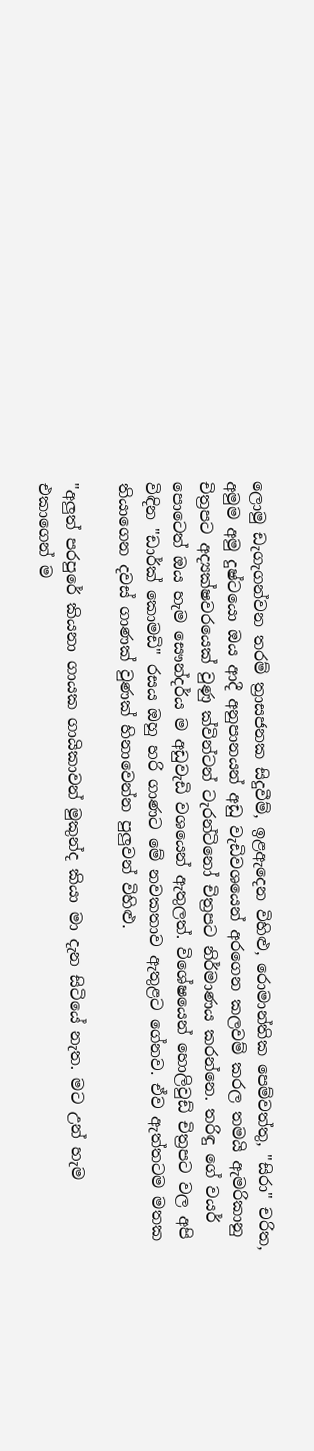ලොමු ඩැගැගන්වන තරම් ත්‍රාසජනක සිදුවීම්, ඉළඇදෙන විහිළු, රොමාන්තික පෙම්වත්තු, "සිරා" චරිත, අමුම අමු දුෂ්ටයො ඔය ආදී අනුපානයන් අඩු වැඩිවශයෙන් අරගෙන කලවම් කරල තමයි ඇමරිකානු චිත්‍රපට අද්‍යක්ෂවරයෙක් වුණු ක්වින්ටන් ටැරන්ටිනෝ චිත්‍රපට නිර්මාණය කරන්නෙ. තරිඳු ගේ වයර් පොටෙත් ඔය හැම සෞන්දර්ය ම අඩුවැඩි වශයෙන් ඇතුලත්. විශේෂයෙන් හොලිවුඩ් චිත්‍රපට වල අපි විඳින "ඩාර්ක් කොමඩි" රසය ඔහු හරි ගාණට මේ නවකතාව ඇතුළට ගේනව. ඒව ඇත්තටම මතක තියාගෙන දවස් ගාණක් වුණක් හිනාවෙන්න පුලුවන් විහිළු.

"අලුත් පරපුරේ කියනා ගායක ගායිකාවන් මුකුන්ද කියා මා දැන සිටියේ නැත. මට උන් හැම එකාගෙන් ම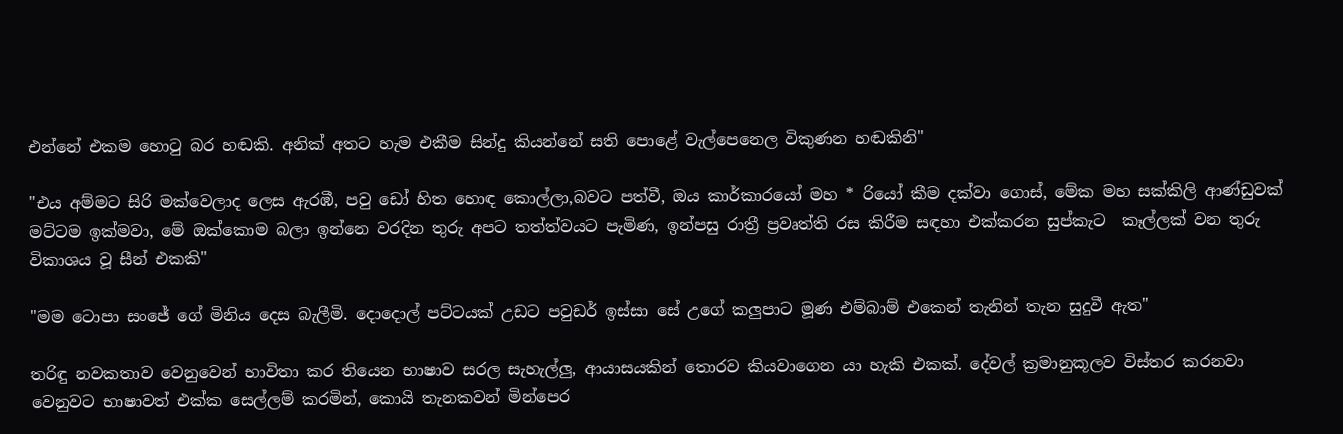එන්නේ එකම හොටු බර හඬකි. අනික් අතට හැම එකීම සින්දු කියන්නේ සති පොළේ වැල්පෙනෙල විකුණන හඬකිනි"

"එය අම්මට සිරි මක්වෙලාද ලෙස ඇරඹී, පවු ඩෝ හිත හොඳ කොල්ලා,බවට පත්වී, ඔය කාර්කාරයෝ මහ * රියෝ කීම දක්වා ගොස්, මේක මහ සක්කිලි ආණ්ඩුවක් මට්ටම ඉක්මවා, මේ ඔක්කොම බලා ඉන්නෙ වරදින තුරු අපට තත්ත්වයට පැමිණ, ඉන්පසු රාත්‍රී ප්‍රවෘත්ති රස කිරීම සඳහා එක්කරන සුප්කැට  කෑල්ලක් වන තුරු විකාශය වූ සීන් එකකි"

"මම ටොපා සංජේ ගේ මිනිය දෙස බැලීමි. දොදොල් පට්ටයක් උඩට පවුඩර් ඉස්සා සේ උගේ කලුපාට මූණ එම්බාම් එකෙන් තැනින් තැන සුදුවී ඇත"

තරිඳු නවකතාව වෙනුවෙන් භාවිතා කර තියෙන භාෂාව සරල සැහැල්ලු, ආයාසයකින් තොරව කියවාගෙන යා හැකි එකක්. දේවල් ක්‍රමානුකූලව විස්තර කරනවා වෙනුවට භාෂාවත් එක්ක සෙල්ලම් කරමින්, කොයි තැනකවන් මින්පෙර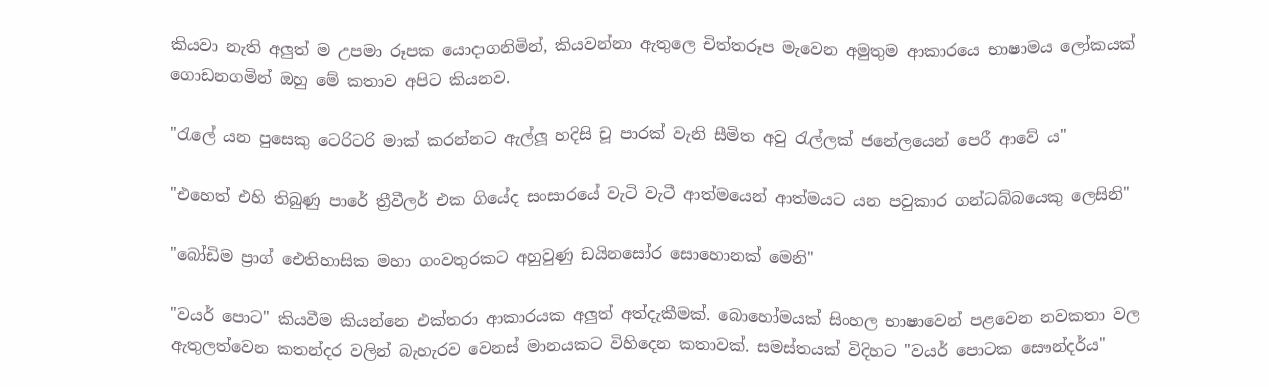කියවා නැති අලුත් ම උපමා රූපක යොදාගනිමින්, කියවන්නා ඇතුලෙ චිත්තරූප මැවෙන අමුතුම ආකාරයෙ භාෂාමය ලෝකයක් ගොඩනගමින් ඔහු මේ කතාව අපිට කියනව.

"රැලේ යන පුසෙකු ටෙරිටරි මාක් කරන්නට ඇල්ලූ හදිසි චූ පාරක් වැනි සීමිත අවු රැල්ලක් ජනේලයෙන් පෙරී ආවේ ය"

"එහෙත් එහි තිබුණු පාරේ ත්‍රීවීලර් එක ගියේද සංසාරයේ වැටි වැටී ආත්මයෙන් ආත්මයට යන පවුකාර ගන්ධබ්බයෙකු ලෙසිනි"

"බෝඩිම ප්‍රාග් ඓතිහාසික මහා ගංවතුරකට අහුවුණු ඩයිනසෝර සොහොනක් මෙනි"

"වයර් පොට" කියවීම කියන්නෙ එක්තරා ආකාරයක අලුත් අත්දැකීමක්. බොහෝමයක් සිංහල භාෂාවෙන් පළවෙන නවකතා වල ඇතුලත්වෙන කතන්දර වලින් බැහැරව වෙනස් මානයකට විහිදෙන කතාවක්. සමස්තයක් විදිහට "වයර් පොටක සෞන්දර්ය"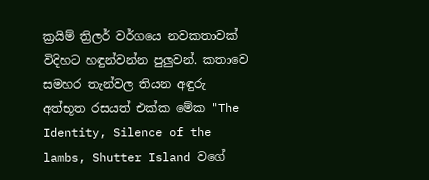ක්‍රයිම් ත්‍රිලර් වර්ගයෙ නවකතාවක් විදිහට හඳුන්වන්න පුලුවන්. කතාවෙ සමහර තැන්වල තියන අඳුරු අත්භූත රසයත් එක්ක මේක "The Identity, Silence of the lambs, Shutter Island වගේ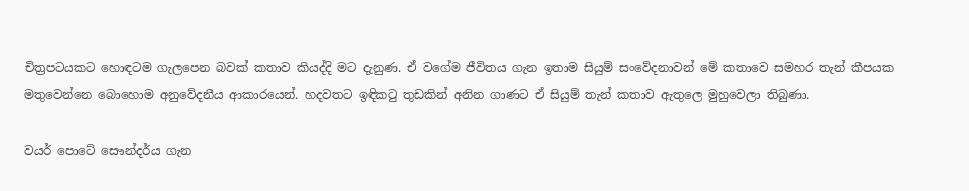චිත්‍රපටයකට හොඳටම ගැලපෙන බවක් කතාව කියද්දි මට දැනුණ. ඒ වගේම ජීවිතය ගැන ඉතාම සියුම් සංවේදනාවන් මේ කතාවෙ සමහර තැන් කීපයක මතුවෙන්නෙ බොහොම අනුවේදනීය ආකාරයෙන්. හදවතට ඉඳිකටු තුඩකින් අනින ගාණට ඒ සියුම් තැන් කතාව ඇතුලෙ මුහුවෙලා තිබුණා.

වයර් පොටේ සෞන්දර්ය ගැන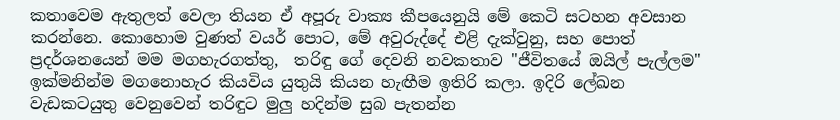කතාවෙම ඇතුලත් වෙලා තියන ඒ අපූරු වාක්‍ය කීපයෙනුයි මේ කෙටි සටහන අවසාන කරන්නෙ. කොහොම වුණත් වයර් පොට, මේ අවුරුද්දේ එළි දැක්වුනු, සහ පොත් ප්‍රදර්ශනයෙන් මම මගහැරගත්තු,  තරිඳු ගේ දෙවනි නවකතාව "ජීවිතයේ ඔයිල් පැල්ලම" ඉක්මනින්ම මගනොහැර කියවිය යුතුයි කියන හැඟීම ඉතිරි කලා. ඉදිරි ලේඛන වැඩකටයුතු වෙනුවෙන් තරිඳුට මුලු හදින්ම සුබ පැතන්න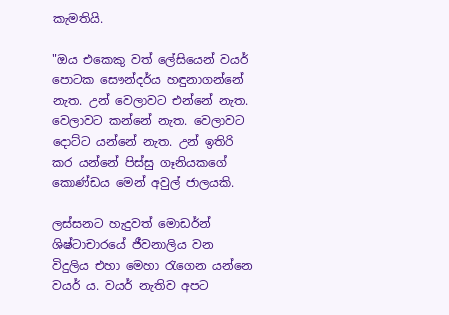කැමතියි.

"ඔය එකෙකු වත් ලේසියෙන් වයර් පොටක සෞන්දර්ය හඳුනාගන්නේ නැත. උන් වෙලාවට එන්නේ නැත. වෙලාවට කන්නේ නැත. වෙලාවට දොට්ට යන්නේ නැත. උන් ඉතිරි කර යන්නේ පිස්සු ගෑනියකගේ කොණ්ඩය මෙන් අවුල් ජාලයකි.

ලස්සනට හැදුවත් මොඩර්න් ශිෂ්ටාචාරයේ ජීවනාලිය වන විදුලිය එහා මෙහා රැගෙන යන්නෙ වයර් ය. වයර් නැතිව අපට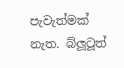පැවැත්මක් නැත. බ්ලූටූත්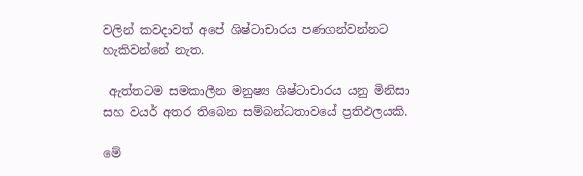වලින් කවදාවත් අපේ ශිෂ්ටාචාරය පණගන්වන්නට හැකිවන්නේ නැත.

 ඇත්තටම සමකාලීන මනුෂ්‍ය ශිෂ්ටාචාරය යනු මිනිසා සහ වයර් අතර තිබෙන සම්බන්ධතාවයේ ප්‍රතිඵලයකි.

මේ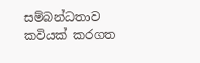සම්බන්ධතාව කවියක් කරගත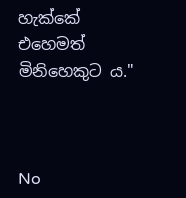හැක්කේ එහෙමත් මිනිහෙකුට ය."



No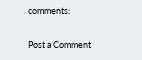comments:

Post a Comment